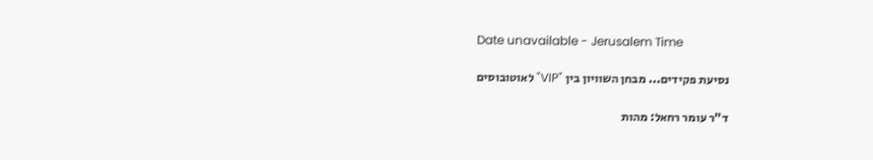Date unavailable - Jerusalem Time

נסיעת פקידים... מבחן השוויון בין "VIP" לאוטובוסים

ד"ר עומר רחאל: מהות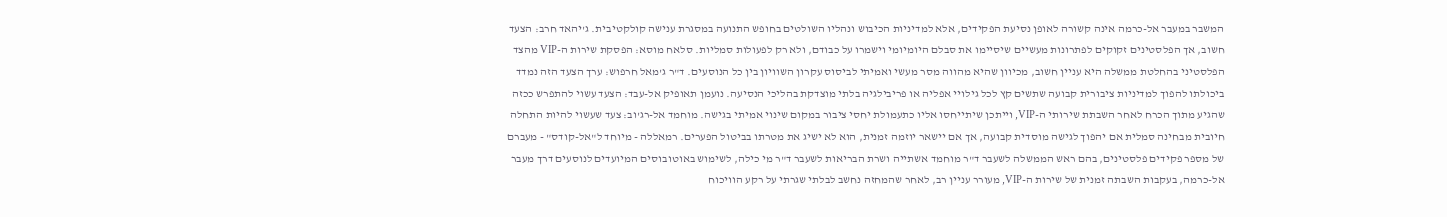המשבר במעבר אל-כרמה אינה קשורה לאופן נסיעת הפקידים, אלא למדיניות הכיבוש ונהליו השולטים בחופש התנועה במסגרת ענישה קולקטיבית. ג'יהאד חרב: הצעד חשוב, אך הפלסטינים זקוקים לפתרונות מעשיים שיסיימו את סבלם היומיומי וישמרו על כבודם, ולא רק לפעולות סמליות. סלאח מוסא: הפסקת שירות ה-VIP מהצד הפלסטיני בהחלטת ממשלה היא עניין חשוב, מכיוון שהיא מהווה מסר מעשי ואמיתי לביסוס עקרון השוויון בין כל הנוסעים. ד"ר ג'מאל חרפוש: ערך הצעד הזה נמדד ביכולתו להפוך למדיניות ציבורית קבועה שתשים קץ לכל גילויי אפליה או פריבילגיה בלתי מוצדקת בהליכי הנסיעה. נועמן תאופיק אל-עבד: הצעד עשוי להתפרש ככזה שהגיע מתוך הכרח לאחר השבתת שירותי ה-VIP, וייתכן שיתייחסו אליו כתעמולת יחסי ציבור במקום שינוי אמיתי בגישה. מוחמד אל-רג'וב: צעד שעשוי להיות התחלה חיובית מבחינה סמלית אם יהפוך לגישה מוסדית קבועה, אך אם יישאר יוזמה זמנית, הוא לא ישיג את מטרתו בביטול הפערים. רמאללה - מיוחד ל"אל-קודס" - מעברם של מספר פקידים פלסטינים, בהם ראש הממשלה לשעבר ד"ר מוחמד אשתייה ושרת הבריאות לשעבר ד"ר מי כילה, לשימוש באוטובוסים המיועדים לנוסעים דרך מעבר אל-כרמה, בעקבות השבתה זמנית של שירות ה-VIP, מעורר עניין רב, לאחר שהמחזה נחשב לבלתי שגרתי על רקע הוויכוח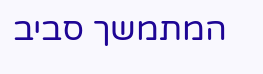המתמשך סביב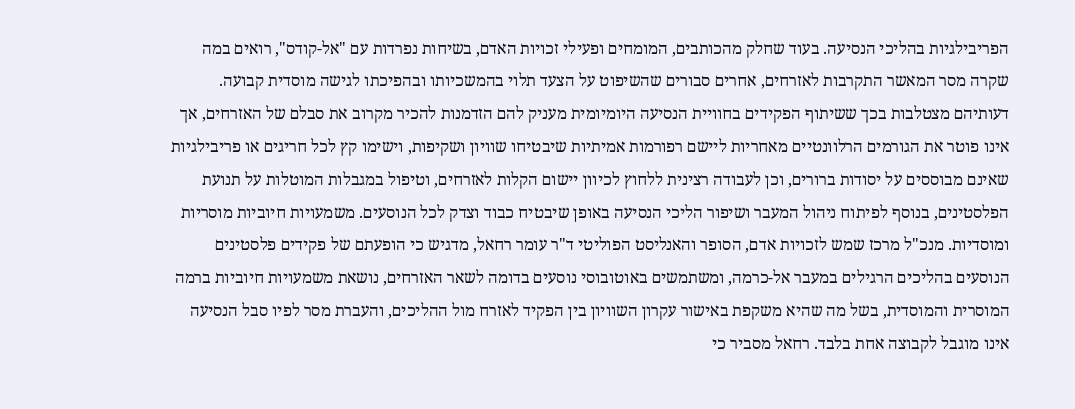הפריבילגיות בהליכי הנסיעה. בעוד שחלק מהכותבים, המומחים ופעילי זכויות האדם, בשיחות נפרדות עם "אל-קודס", רואים במה שקרה מסר המאשר התקרבות לאזרחים, אחרים סבורים שהשיפוט על הצעד תלוי בהמשכיותו ובהפיכתו לגישה מוסדית קבועה. דעותיהם מצטלבות בכך ששיתוף הפקידים בחוויית הנסיעה היומיומית מעניק להם הזדמנות להכיר מקרוב את סבלם של האזרחים, אך אינו פוטר את הגורמים הרלוונטיים מאחריות ליישם רפורמות אמיתיות שיבטיחו שוויון ושקיפות, וישימו קץ לכל חריגים או פריבילגיות שאינם מבוססים על יסודות ברורים, וכן לעבודה רצינית ללחוץ לכיוון יישום הקלות לאזרחים, וטיפול במגבלות המוטלות על תנועת הפלסטינים, בנוסף לפיתוח ניהול המעבר ושיפור הליכי הנסיעה באופן שיבטיח כבוד וצדק לכל הנוסעים. משמעויות חיוביות מוסריות ומוסדיות. מנכ"ל מרכז שמש לזכויות אדם, הסופר והאנליסט הפוליטי ד"ר עומר רחאל, מדגיש כי הופעתם של פקידים פלסטינים הנוסעים בהליכים הרגילים במעבר אל-כרמה, ומשתמשים באוטובוסי נוסעים בדומה לשאר האזרחים, נושאת משמעויות חיוביות ברמה המוסרית והמוסדית, בשל מה שהיא משקפת באישור עקרון השוויון בין הפקיד לאזרח מול ההליכים, והעברת מסר לפיו סבל הנסיעה אינו מוגבל לקבוצה אחת בלבד. רחאל מסביר כי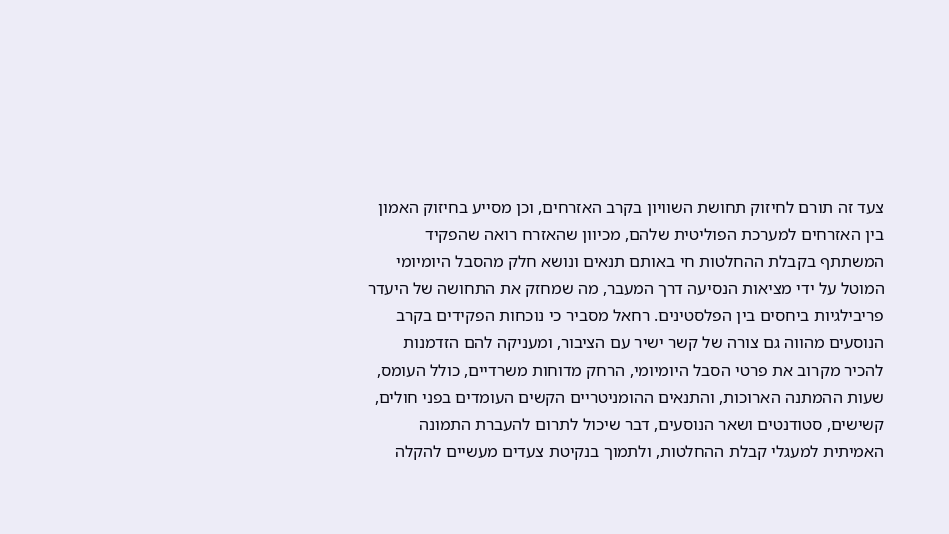צעד זה תורם לחיזוק תחושת השוויון בקרב האזרחים, וכן מסייע בחיזוק האמון בין האזרחים למערכת הפוליטית שלהם, מכיוון שהאזרח רואה שהפקיד המשתתף בקבלת ההחלטות חי באותם תנאים ונושא חלק מהסבל היומיומי המוטל על ידי מציאות הנסיעה דרך המעבר, מה שמחזק את התחושה של היעדר פריבילגיות ביחסים בין הפלסטינים. רחאל מסביר כי נוכחות הפקידים בקרב הנוסעים מהווה גם צורה של קשר ישיר עם הציבור, ומעניקה להם הזדמנות להכיר מקרוב את פרטי הסבל היומיומי, הרחק מדוחות משרדיים, כולל העומס, שעות ההמתנה הארוכות, והתנאים ההומניטריים הקשים העומדים בפני חולים, קשישים, סטודנטים ושאר הנוסעים, דבר שיכול לתרום להעברת התמונה האמיתית למעגלי קבלת ההחלטות, ולתמוך בנקיטת צעדים מעשיים להקלה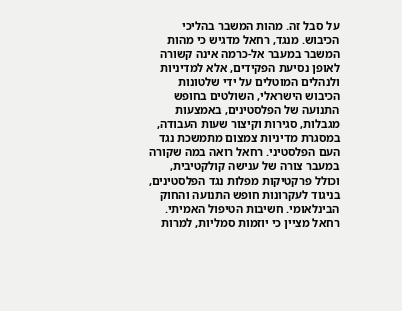על סבל זה. מהות המשבר בהליכי הכיבוש. מנגד, רחאל מדגיש כי מהות המשבר במעבר אל-כרמה אינה קשורה לאופן נסיעת הפקידים, אלא למדיניות ולנהלים המוטלים על ידי שלטונות הכיבוש הישראלי, השולטים בחופש התנועה של הפלסטינים, באמצעות מגבלות, סגירות וקיצור שעות העבודה, במסגרת מדיניות צמצום מתמשכת נגד העם הפלסטיני. רחאל רואה במה שקורה במעבר צורה של ענישה קולקטיבית, וכולל פרקטיקות מפלות נגד הפלסטינים, בניגוד לעקרונות חופש התנועה והחוק הבינלאומי. חשיבות הטיפול האמיתי. רחאל מציין כי יוזמות סמליות, למרות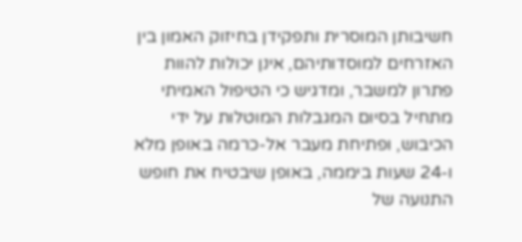חשיבותן המוסרית ותפקידן בחיזוק האמון בין האזרחים למוסדותיהם, אינן יכולות להוות פתרון למשבר, ומדגיש כי הטיפול האמיתי מתחיל בסיום המגבלות המוטלות על ידי הכיבוש, ופתיחת מעבר אל-כרמה באופן מלא ו-24 שעות ביממה, באופן שיבטיח את חופש התנועה של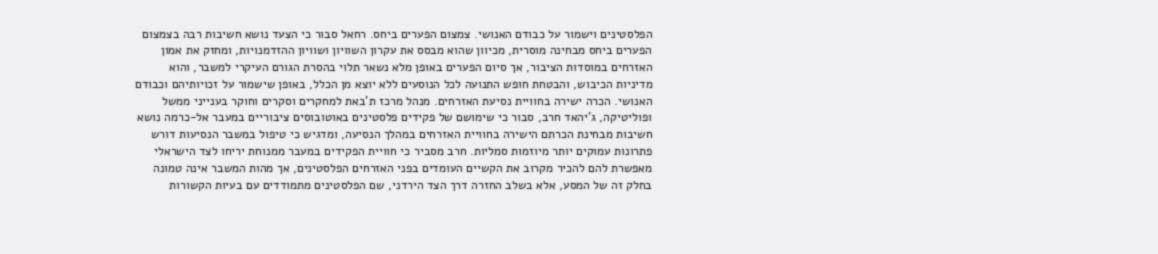הפלסטינים וישמור על כבודם האנושי. צמצום הפערים ביחס. רחאל סבור כי הצעד נושא חשיבות רבה בצמצום הפערים ביחס מבחינה מוסרית, מכיוון שהוא מבסס את עקרון השוויון ושוויון ההזדמנויות, ומחזק את אמון האזרחים במוסדות הציבור, אך סיום הפערים באופן מלא נשאר תלוי בהסרת הגורם העיקרי למשבר, והוא מדיניות הכיבוש, והבטחת חופש התנועה לכל הנוסעים ללא יוצא מן הכלל, באופן שישמור על זכויותיהם וכבודם האנושי. הכרה ישירה בחוויית נסיעת האזרחים. מנהל מרכז ת'באת למחקרים וסקרים וחוקר בענייני ממשל ופוליטיקה, ג'יהאד חרב, סבור כי שימושם של פקידים פלסטינים באוטובוסים ציבוריים במעבר אל-כרמה נושא חשיבות מבחינת הכרתם הישירה בחוויית האזרחים במהלך הנסיעה, ומדגיש כי טיפול במשבר הנסיעות דורש פתרונות עמוקים יותר מיוזמות סמליות. חרב מסביר כי חוויית הפקידים במעבר ממנוחת יריחו לצד הישראלי מאפשרת להם להכיר מקרוב את הקשיים העומדים בפני האזרחים הפלסטינים, אך מהות המשבר אינה טמונה בחלק זה של המסע, אלא בשלב החזרה דרך הצד הירדני, שם הפלסטינים מתמודדים עם בעיות הקשורות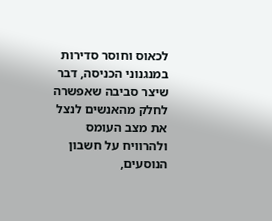לכאוס וחוסר סדירות במנגנוני הכניסה, דבר שיצר סביבה שאפשרה לחלק מהאנשים לנצל את מצב העומס ולהרוויח על חשבון הנוסעים,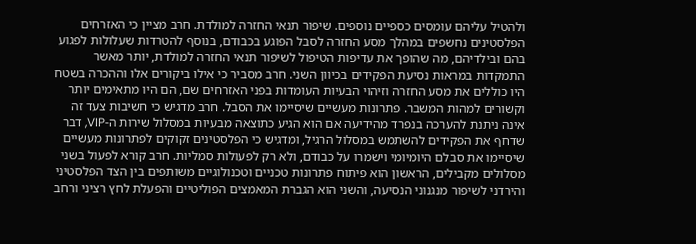ולהטיל עליהם עומסים כספיים נוספים. שיפור תנאי החזרה למולדת. חרב מציין כי האזרחים הפלסטינים נחשפים במהלך מסע החזרה לסבל הפוגע בכבודם, בנוסף להטרדות שעלולות לפגוע בהם ובילדיהם, מה שהופך את עדיפות הטיפול לשיפור תנאי החזרה למולדת, יותר מאשר התמקדות במראות נסיעת הפקידים בכיוון השני. חרב מסביר כי אילו ביקורים אלו וההכרה בשטח היו כוללים את מסע החזרה וזיהוי הבעיות העומדות בפני האזרחים שם, הם היו מתאימים יותר וקשורים למהות המשבר. פתרונות מעשיים שיסיימו את הסבל. חרב מדגיש כי חשיבות צעד זה אינה ניתנת להערכה בנפרד מהידיעה אם הוא הגיע כתוצאה מבעיות במסלול שירות ה-VIP, דבר שדחף את הפקידים להשתמש במסלול הרגיל, ומדגיש כי הפלסטינים זקוקים לפתרונות מעשיים שיסיימו את סבלם היומיומי וישמרו על כבודם, ולא רק לפעולות סמליות. חרב קורא לפעול בשני מסלולים מקבילים, הראשון הוא פיתוח פתרונות טכניים וטכנולוגיים משותפים בין הצד הפלסטיני והירדני לשיפור מנגנוני הנסיעה, והשני הוא הגברת המאמצים הפוליטיים והפעלת לחץ רציני ורחב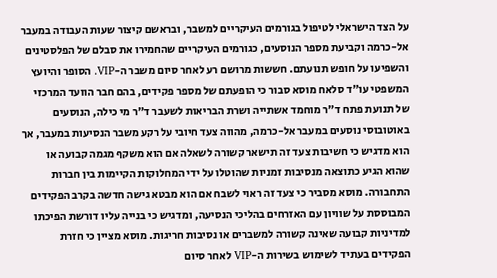על הצד הישראלי לטיפול בגורמים העיקריים למשבר, ובראשם קיצור שעות העבודה במעבר אל-כרמה וקביעת מספר הנוסעים, כגורמים העיקריים שהחמירו את סבלם של הפלסטינים והשפיעו על חופש תנועתם. חששות מרושם רע לאחר סיום משבר ה-VIP. הסופר והיועץ המשפטי עו"ד סלאח מוסא סבור כי הופעתם של מספר פקידים, בהם חבר הוועד המרכזי של תנועת פתח ד"ר מוחמד אשתייה ושרת הבריאות לשעבר ד"ר מי כילה, הנוסעים באוטובוסי נוסעים במעבר אל-כרמה, מהווה צעד חיובי על רקע משבר הנסיעות במעבר, אך הוא מדגיש כי חשיבות צעד זה תישאר קשורה לשאלה אם הוא משקף מגמה קבועה או שהוא הגיע כתוצאה מנסיבות זמניות שהוטלו על ידי המחלוקות הקיימות בין חברות התחבורה. מוסא מסביר כי צעד זה ראוי לשבח אם הוא מבטא גישה חדשה בקרב הפקידים המבוססת על שוויון עם האזרחים בהליכי הנסיעה, ומדגיש כי בנייה עליו דורשת הפיכתו למדיניות קבועה שאינה קשורה למשברים או נסיבות חריגות. מוסא מציין כי חזרת הפקידים בעתיד לשימוש בשירות ה-VIP לאחר סיום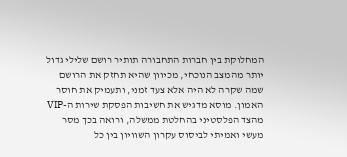המחלוקת בין חברות התחבורה תותיר רושם שלילי גדול יותר מהמצב הנוכחי, מכיוון שהיא תחזק את הרושם שמה שקרה לא היה אלא צעד זמני, ותעמיק את חוסר האמון. מוסא מדגיש את חשיבות הפסקת שירות ה-VIP מהצד הפלסטיני בהחלטת ממשלה, ורואה בכך מסר מעשי ואמיתי לביסוס עקרון השוויון בין כל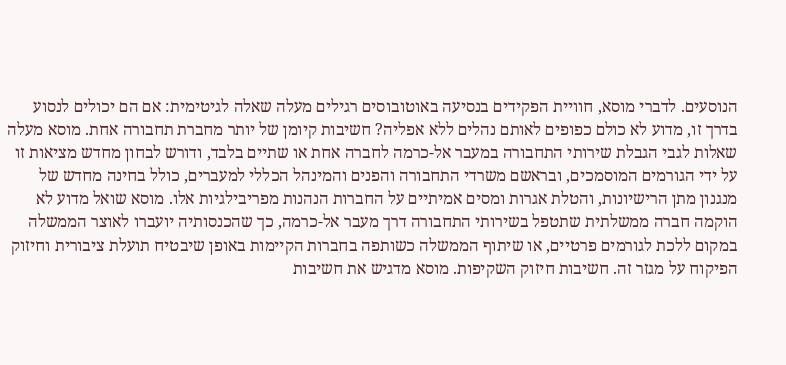הנוסעים. לדברי מוסא, חוויית הפקידים בנסיעה באוטובוסים רגילים מעלה שאלה לגיטימית: אם הם יכולים לנסוע בדרך זו, מדוע לא כולם כפופים לאותם נהלים ללא אפליה? חשיבות קיומן של יותר מחברת תחבורה אחת. מוסא מעלה שאלות לגבי הגבלת שירותי התחבורה במעבר אל-כרמה לחברה אחת או שתיים בלבד, ודורש לבחון מחדש מציאות זו על ידי הגורמים המוסמכים, ובראשם משרדי התחבורה והפנים והמינהל הכללי למעברים, כולל בחינה מחדש של מנגנון מתן הרישיונות, והטלת אגרות ומסים אמיתיים על החברות הנהנות מפריבילגיות אלו. מוסא שואל מדוע לא הוקמה חברה ממשלתית שתטפל בשירותי התחבורה דרך מעבר אל-כרמה, כך שהכנסותיה יועברו לאוצר הממשלה במקום ללכת לגורמים פרטיים, או שיתוף הממשלה כשותפה בחברות הקיימות באופן שיבטיח תועלת ציבורית וחיזוק הפיקוח על מגזר זה. חשיבות חיזוק השקיפות. מוסא מדגיש את חשיבות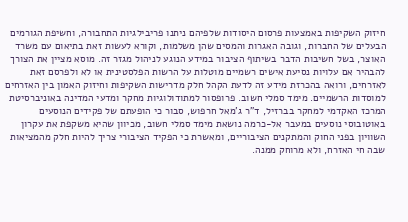חיזוק השקיפות באמצעות פרסום היסודות שלפיהם ניתנו פריבילגיות התחבורה, וחשיפת הגורמים הבעלים של החברות, וגובה האגרות והמסים שהן משלמות, וקורא לעשות זאת בתיאום עם משרד האוצר, בשל חשיבות הדבר בשיתוף הציבור במידע הנוגע לניהול מגזר זה. מוסא מציין את הצורך להבהיר אם עלויות נסיעת אישים רשמיים מוטלות על הרשות הפלסטינית או לא ולפרסם זאת לאזרחים, ורואה בהכרזת מידע זה לדעת הקהל חלק מדרישות השקיפות וחיזוק האמון בין האזרחים למוסדות הרשמיים. מימד סמלי חשוב. פרופסור למתודולוגיות מחקר ומדעי המדינה באוניברסיטת המרכז האקדמי למחקר בברזיל, ד"ר ג'מאל חרפוש, סבור כי הופעתם של פקידים הנוסעים באוטובוסי נוסעים במעבר אל-כרמה נושאת מימד סמלי חשוב, מכיוון שהיא משקפת את עקרון השוויון בפני החוק והמתקנים הציבוריים, ומאשרת כי הפקיד הציבורי צריך להיות חלק מהמציאות שבה חי האזרח, ולא מרוחק ממנה.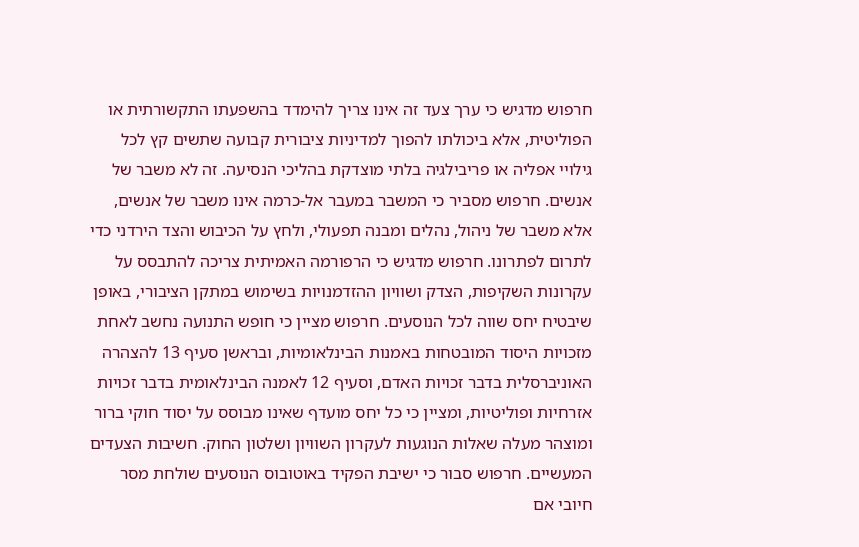חרפוש מדגיש כי ערך צעד זה אינו צריך להימדד בהשפעתו התקשורתית או הפוליטית, אלא ביכולתו להפוך למדיניות ציבורית קבועה שתשים קץ לכל גילויי אפליה או פריבילגיה בלתי מוצדקת בהליכי הנסיעה. זה לא משבר של אנשים. חרפוש מסביר כי המשבר במעבר אל-כרמה אינו משבר של אנשים, אלא משבר של ניהול, נהלים ומבנה תפעולי, ולחץ על הכיבוש והצד הירדני כדי לתרום לפתרונו. חרפוש מדגיש כי הרפורמה האמיתית צריכה להתבסס על עקרונות השקיפות, הצדק ושוויון ההזדמנויות בשימוש במתקן הציבורי, באופן שיבטיח יחס שווה לכל הנוסעים. חרפוש מציין כי חופש התנועה נחשב לאחת מזכויות היסוד המובטחות באמנות הבינלאומיות, ובראשן סעיף 13 להצהרה האוניברסלית בדבר זכויות האדם, וסעיף 12 לאמנה הבינלאומית בדבר זכויות אזרחיות ופוליטיות, ומציין כי כל יחס מועדף שאינו מבוסס על יסוד חוקי ברור ומוצהר מעלה שאלות הנוגעות לעקרון השוויון ושלטון החוק. חשיבות הצעדים המעשיים. חרפוש סבור כי ישיבת הפקיד באוטובוס הנוסעים שולחת מסר חיובי אם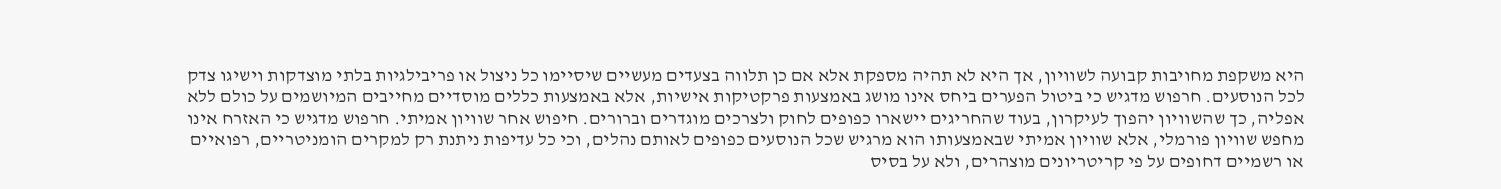היא משקפת מחויבות קבועה לשוויון, אך היא לא תהיה מספקת אלא אם כן תלווה בצעדים מעשיים שיסיימו כל ניצול או פריבילגיות בלתי מוצדקות וישיגו צדק לכל הנוסעים. חרפוש מדגיש כי ביטול הפערים ביחס אינו מושג באמצעות פרקטיקות אישיות, אלא באמצעות כללים מוסדיים מחייבים המיושמים על כולם ללא אפליה, כך שהשוויון יהפוך לעיקרון, בעוד שהחריגים יישארו כפופים לחוק ולצרכים מוגדרים וברורים. חיפוש אחר שוויון אמיתי. חרפוש מדגיש כי האזרח אינו מחפש שוויון פורמלי, אלא שוויון אמיתי שבאמצעותו הוא מרגיש שכל הנוסעים כפופים לאותם נהלים, וכי כל עדיפות ניתנת רק למקרים הומניטריים, רפואיים או רשמיים דחופים על פי קריטריונים מוצהרים, ולא על בסיס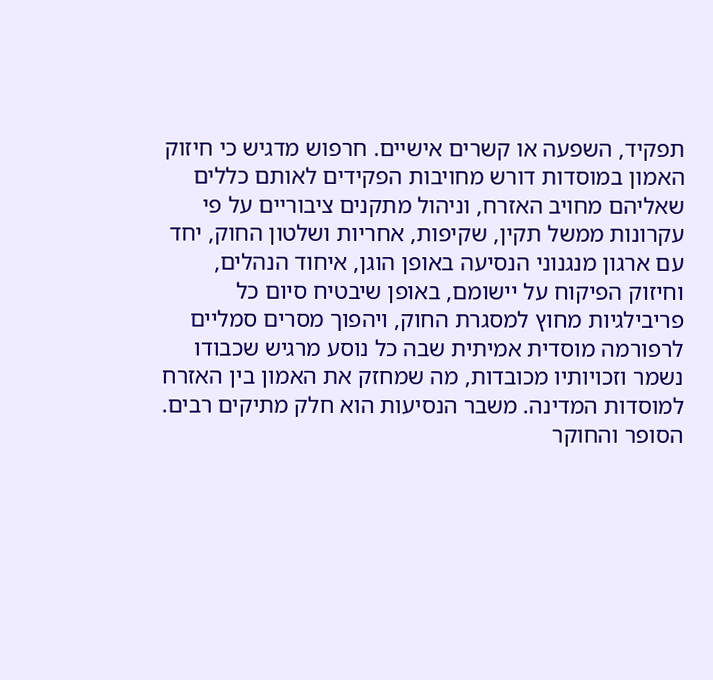תפקיד, השפעה או קשרים אישיים. חרפוש מדגיש כי חיזוק האמון במוסדות דורש מחויבות הפקידים לאותם כללים שאליהם מחויב האזרח, וניהול מתקנים ציבוריים על פי עקרונות ממשל תקין, שקיפות, אחריות ושלטון החוק, יחד עם ארגון מנגנוני הנסיעה באופן הוגן, איחוד הנהלים, וחיזוק הפיקוח על יישומם, באופן שיבטיח סיום כל פריבילגיות מחוץ למסגרת החוק, ויהפוך מסרים סמליים לרפורמה מוסדית אמיתית שבה כל נוסע מרגיש שכבודו נשמר וזכויותיו מכובדות, מה שמחזק את האמון בין האזרח למוסדות המדינה. משבר הנסיעות הוא חלק מתיקים רבים. הסופר והחוקר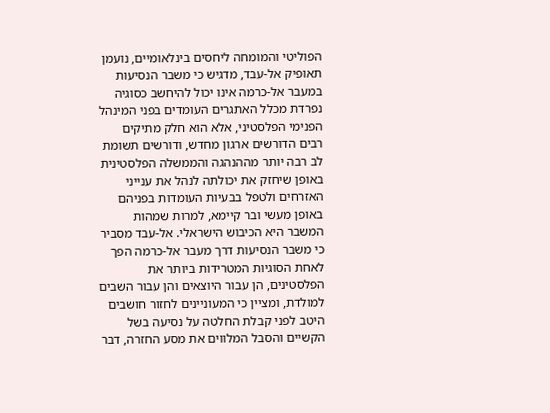הפוליטי והמומחה ליחסים בינלאומיים, נועמן תאופיק אל-עבד, מדגיש כי משבר הנסיעות במעבר אל-כרמה אינו יכול להיחשב כסוגיה נפרדת מכלל האתגרים העומדים בפני המינהל הפנימי הפלסטיני, אלא הוא חלק מתיקים רבים הדורשים ארגון מחדש, ודורשים תשומת לב רבה יותר מההנהגה והממשלה הפלסטינית באופן שיחזק את יכולתה לנהל את ענייני האזרחים ולטפל בבעיות העומדות בפניהם באופן מעשי ובר קיימא, למרות שמהות המשבר היא הכיבוש הישראלי. אל-עבד מסביר כי משבר הנסיעות דרך מעבר אל-כרמה הפך לאחת הסוגיות המטרידות ביותר את הפלסטינים, הן עבור היוצאים והן עבור השבים למולדת, ומציין כי המעוניינים לחזור חושבים היטב לפני קבלת החלטה על נסיעה בשל הקשיים והסבל המלווים את מסע החזרה, דבר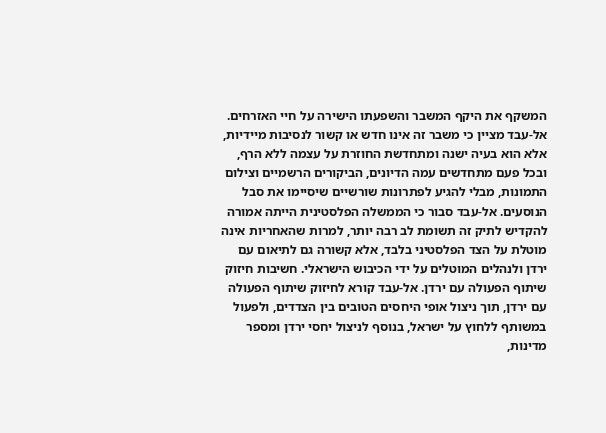המשקף את היקף המשבר והשפעתו הישירה על חיי האזרחים. אל-עבד מציין כי משבר זה אינו חדש או קשור לנסיבות מיידיות, אלא הוא בעיה ישנה ומתחדשת החוזרת על עצמה ללא הרף, ובכל פעם מתחדשים עמה הדיונים, הביקורים הרשמיים וצילום התמונות, מבלי להגיע לפתרונות שורשיים שיסיימו את סבל הנוסעים. אל-עבד סבור כי הממשלה הפלסטינית הייתה אמורה להקדיש לתיק זה תשומת לב רבה יותר, למרות שהאחריות אינה מוטלת על הצד הפלסטיני בלבד, אלא קשורה גם לתיאום עם ירדן ולנהלים המוטלים על ידי הכיבוש הישראלי. חשיבות חיזוק שיתוף הפעולה עם ירדן. אל-עבד קורא לחיזוק שיתוף הפעולה עם ירדן, תוך ניצול אופי היחסים הטובים בין הצדדים, ולפעול במשותף ללחוץ על ישראל, בנוסף לניצול יחסי ירדן ומספר מדינות,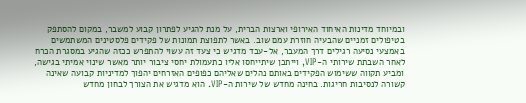ובמיוחד מדינות האיחוד האירופי וארצות הברית, על מנת להגיע לפתרון קבוע למשבר, במקום להסתפק בטיפולים זמניים שהבעיה חוזרת עמם שוב. באשר לתפוצת תמונות של פקידים פלסטינים המשתמשים באמצעי נסיעה רגילים דרך המעבר, אל-עבד מדגיש כי צעד זה עשוי להתפרש ככזה שהגיע במסגרת הכרח לאחר השבתת שירותי ה-VIP, וייתכן שיתייחסו אליו כתעמולת יחסי ציבור יותר מאשר שינוי אמיתי בגישה, ומביע תקווה ששימוש הפקידים באותם נהלים שאליהם כפופים האזרחים יהפוך למדיניות קבועה שאינה קשורה לנסיבות חריגות. בחינה מחדש של שירות ה-VIP. הוא מדגיש את הצורך לבחון מחדש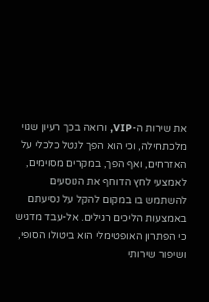את שירות ה-VIP, ורואה בכך רעיון שגוי מלכתחילה, וכי הוא הפך לנטל כלכלי על האזרחים, ואף הפך, במקרים מסוימים, לאמצעי לחץ הדוחף את הנוסעים להשתמש בו במקום להקל על נסיעתם באמצעות הליכים רגילים. אל-עבד מדגיש כי הפתרון האופטימלי הוא ביטולו הסופי, ושיפור שירותי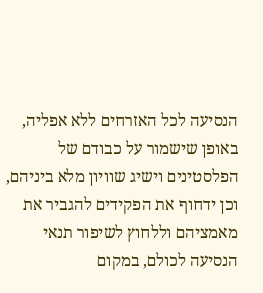הנסיעה לכל האזרחים ללא אפליה, באופן שישמור על כבודם של הפלסטינים וישיג שוויון מלא ביניהם, וכן ידחוף את הפקידים להגביר את מאמציהם וללחוץ לשיפור תנאי הנסיעה לכולם, במקום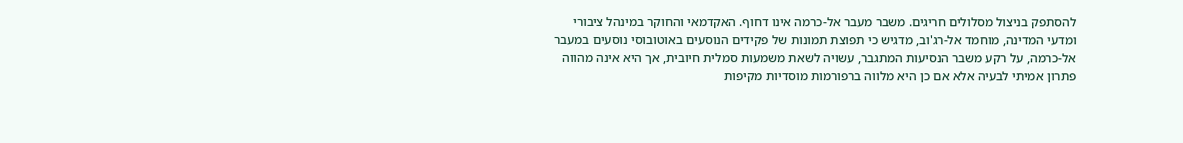להסתפק בניצול מסלולים חריגים. משבר מעבר אל-כרמה אינו דחוף. האקדמאי והחוקר במינהל ציבורי ומדעי המדינה, מוחמד אל-רג'וב, מדגיש כי תפוצת תמונות של פקידים הנוסעים באוטובוסי נוסעים במעבר אל-כרמה, על רקע משבר הנסיעות המתגבר, עשויה לשאת משמעות סמלית חיובית, אך היא אינה מהווה פתרון אמיתי לבעיה אלא אם כן היא מלווה ברפורמות מוסדיות מקיפות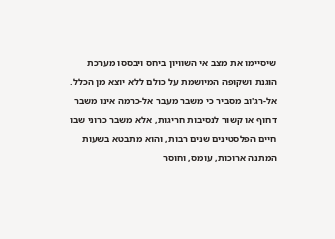שיסיימו את מצב אי השוויון ביחס ויבססו מערכת הוגנת ושקופה המיושמת על כולם ללא יוצא מן הכלל. אל-רג'וב מסביר כי משבר מעבר אל-כרמה אינו משבר דחוף או קשור לנסיבות חריגות, אלא משבר כרוני שבו חיים הפלסטינים שנים רבות, והוא מתבטא בשעות המתנה ארוכות, עומס, וחוסר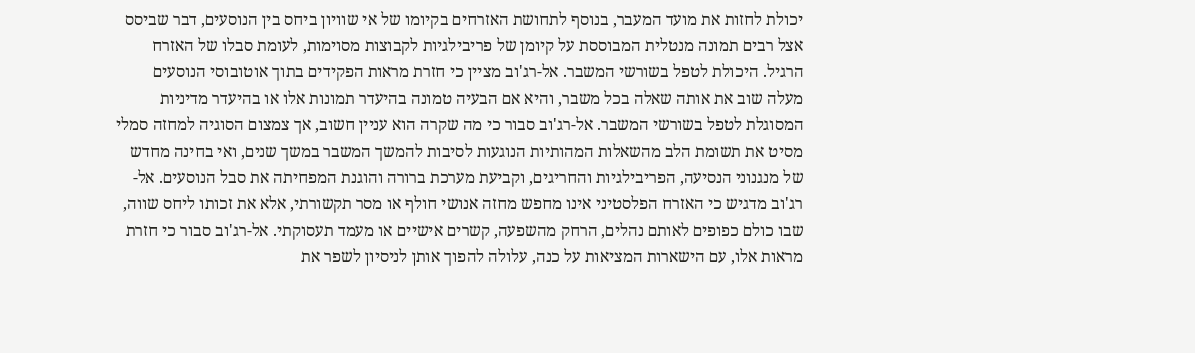יכולת לחזות את מועד המעבר, בנוסף לתחושת האזרחים בקיומו של אי שוויון ביחס בין הנוסעים, דבר שביסס אצל רבים תמונה מנטלית המבוססת על קיומן של פריבילגיות לקבוצות מסוימות, לעומת סבלו של האזרח הרגיל. היכולת לטפל בשורשי המשבר. אל-רג'וב מציין כי חזרת מראות הפקידים בתוך אוטובוסי הנוסעים מעלה שוב את אותה שאלה בכל משבר, והיא אם הבעיה טמונה בהיעדר תמונות אלו או בהיעדר מדיניות המסוגלת לטפל בשורשי המשבר. אל-רג'וב סבור כי מה שקרה הוא עניין חשוב, אך צמצום הסוגיה למחזה סמלי מסיט את תשומת הלב מהשאלות המהותיות הנוגעות לסיבות להמשך המשבר במשך שנים, ואי בחינה מחדש של מנגנוני הנסיעה, הפריבילגיות והחריגים, וקביעת מערכת ברורה והוגנת המפחיתה את סבל הנוסעים. אל-רג'וב מדגיש כי האזרח הפלסטיני אינו מחפש מחזה אנושי חולף או מסר תקשורתי, אלא את זכותו ליחס שווה, שבו כולם כפופים לאותם נהלים, הרחק מהשפעה, קשרים אישיים או מעמד תעסוקתי. אל-רג'וב סבור כי חזרת מראות אלו, עם הישארות המציאות על כנה, עלולה להפוך אותן לניסיון לשפר את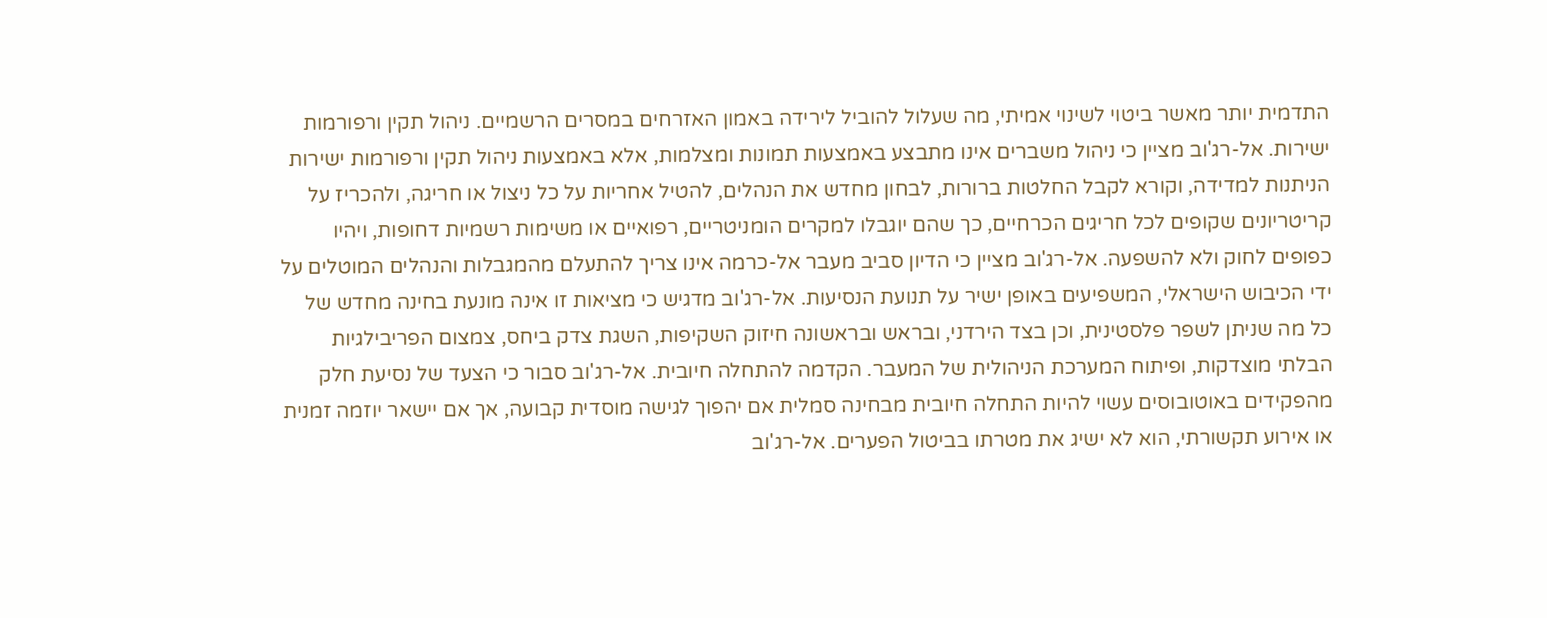התדמית יותר מאשר ביטוי לשינוי אמיתי, מה שעלול להוביל לירידה באמון האזרחים במסרים הרשמיים. ניהול תקין ורפורמות ישירות. אל-רג'וב מציין כי ניהול משברים אינו מתבצע באמצעות תמונות ומצלמות, אלא באמצעות ניהול תקין ורפורמות ישירות הניתנות למדידה, וקורא לקבל החלטות ברורות, לבחון מחדש את הנהלים, להטיל אחריות על כל ניצול או חריגה, ולהכריז על קריטריונים שקופים לכל חריגים הכרחיים, כך שהם יוגבלו למקרים הומניטריים, רפואיים או משימות רשמיות דחופות, ויהיו כפופים לחוק ולא להשפעה. אל-רג'וב מציין כי הדיון סביב מעבר אל-כרמה אינו צריך להתעלם מהמגבלות והנהלים המוטלים על ידי הכיבוש הישראלי, המשפיעים באופן ישיר על תנועת הנסיעות. אל-רג'וב מדגיש כי מציאות זו אינה מונעת בחינה מחדש של כל מה שניתן לשפר פלסטינית, וכן בצד הירדני, ובראש ובראשונה חיזוק השקיפות, השגת צדק ביחס, צמצום הפריבילגיות הבלתי מוצדקות, ופיתוח המערכת הניהולית של המעבר. הקדמה להתחלה חיובית. אל-רג'וב סבור כי הצעד של נסיעת חלק מהפקידים באוטובוסים עשוי להיות התחלה חיובית מבחינה סמלית אם יהפוך לגישה מוסדית קבועה, אך אם יישאר יוזמה זמנית או אירוע תקשורתי, הוא לא ישיג את מטרתו בביטול הפערים. אל-רג'וב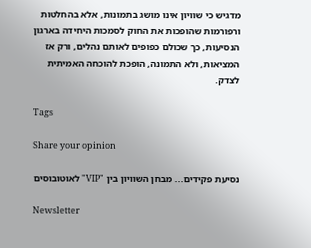מדגיש כי שוויון אינו מושג בתמונות, אלא בהחלטות ורפורמות שהופכות את החוק לסמכות היחידה בארגון הנסיעות, כך שכולם כפופים לאותם נהלים, ורק אז המציאות, ולא התמונה, הופכת להוכחה האמיתית לצדק.

Tags

Share your opinion

נסיעת פקידים... מבחן השוויון בין "VIP" לאוטובוסים

Newsletter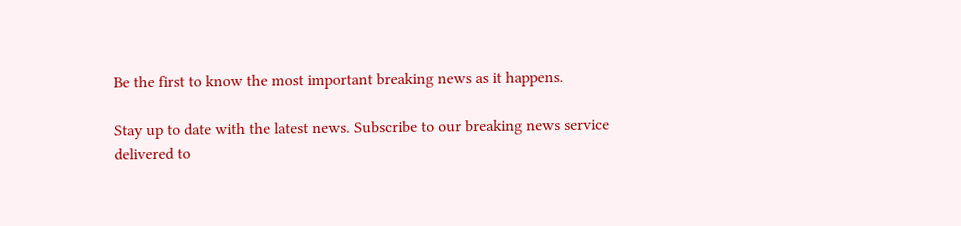Be the first to know the most important breaking news as it happens.

Stay up to date with the latest news. Subscribe to our breaking news service delivered to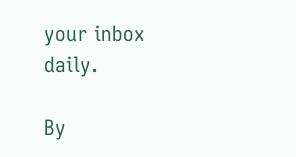your inbox daily.

By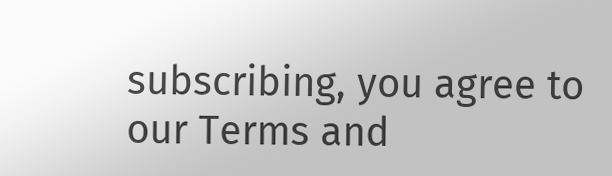subscribing, you agree to our Terms and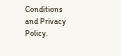Conditions and Privacy Policy.